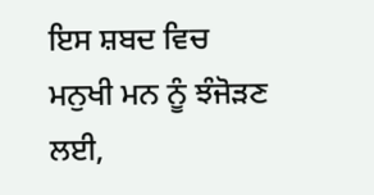ਇਸ ਸ਼ਬਦ ਵਿਚ ਮਨੁਖੀ ਮਨ ਨੂੰ ਝੰਜੋੜਣ ਲਈ,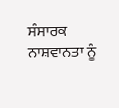ਸੰਸਾਰਕ ਨਾਸ਼ਵਾਨਤਾ ਨੂੰ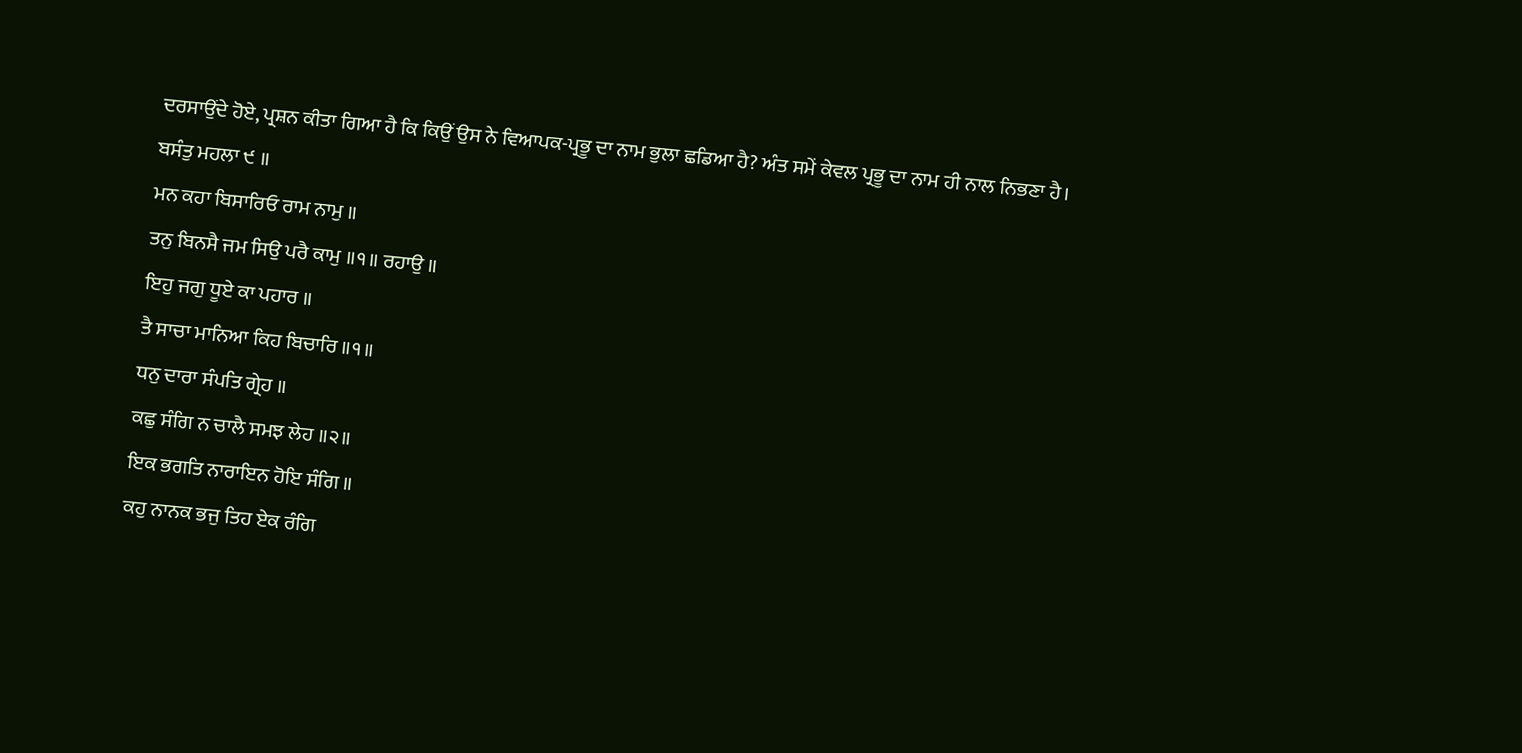ਦਰਸਾਉਂਦੇ ਹੋਏ, ਪ੍ਰਸ਼ਨ ਕੀਤਾ ਗਿਆ ਹੈ ਕਿ ਕਿਉਂ ਉਸ ਨੇ ਵਿਆਪਕ-ਪ੍ਰਭੂ ਦਾ ਨਾਮ ਭੁਲਾ ਛਡਿਆ ਹੈ? ਅੰਤ ਸਮੇਂ ਕੇਵਲ ਪ੍ਰਭੂ ਦਾ ਨਾਮ ਹੀ ਨਾਲ ਨਿਭਣਾ ਹੈ।
ਬਸੰਤੁ ਮਹਲਾ ੯ ॥
ਮਨ ਕਹਾ ਬਿਸਾਰਿਓ ਰਾਮ ਨਾਮੁ ॥
ਤਨੁ ਬਿਨਸੈ ਜਮ ਸਿਉ ਪਰੈ ਕਾਮੁ ॥੧॥ ਰਹਾਉ ॥
ਇਹੁ ਜਗੁ ਧੂਏ ਕਾ ਪਹਾਰ ॥
ਤੈ ਸਾਚਾ ਮਾਨਿਆ ਕਿਹ ਬਿਚਾਰਿ ॥੧॥
ਧਨੁ ਦਾਰਾ ਸੰਪਤਿ ਗ੍ਰੇਹ ॥
ਕਛੁ ਸੰਗਿ ਨ ਚਾਲੈ ਸਮਝ ਲੇਹ ॥੨॥
ਇਕ ਭਗਤਿ ਨਾਰਾਇਨ ਹੋਇ ਸੰਗਿ ॥
ਕਹੁ ਨਾਨਕ ਭਜੁ ਤਿਹ ਏਕ ਰੰਗਿ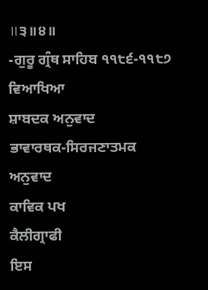॥੩॥੪॥
-ਗੁਰੂ ਗ੍ਰੰਥ ਸਾਹਿਬ ੧੧੮੬-੧੧੮੭
ਵਿਆਖਿਆ
ਸ਼ਾਬਦਕ ਅਨੁਵਾਦ
ਭਾਵਾਰਥਕ-ਸਿਰਜਣਾਤਮਕ ਅਨੁਵਾਦ
ਕਾਵਿਕ ਪਖ
ਕੈਲੀਗ੍ਰਾਫੀ
ਇਸ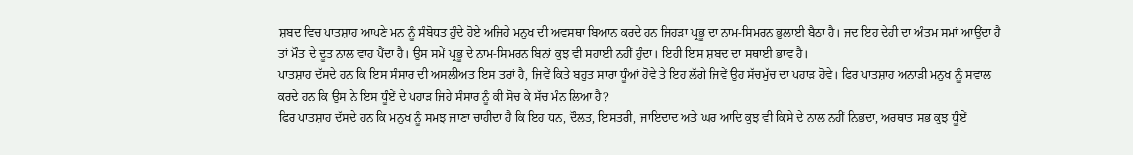ਸ਼ਬਦ ਵਿਚ ਪਾਤਸ਼ਾਹ ਆਪਣੇ ਮਨ ਨੂੰ ਸੰਬੋਧਤ ਹੁੰਦੇ ਹੋਏ ਅਜਿਹੇ ਮਨੁਖ ਦੀ ਅਵਸਥਾ ਬਿਆਨ ਕਰਦੇ ਹਨ ਜਿਹੜਾ ਪ੍ਰਭੂ ਦਾ ਨਾਮ-ਸਿਮਰਨ ਭੁਲਾਈ ਬੈਠਾ ਹੈ। ਜਦ ਇਹ ਦੇਹੀ ਦਾ ਅੰਤਮ ਸਮਾਂ ਆਉਂਦਾ ਹੈ ਤਾਂ ਮੌਤ ਦੇ ਦੂਤ ਨਾਲ ਵਾਹ ਪੈਂਦਾ ਹੈ। ਉਸ ਸਮੇਂ ਪ੍ਰਭੂ ਦੇ ਨਾਮ-ਸਿਮਰਨ ਬਿਨਾਂ ਕੁਝ ਵੀ ਸਹਾਈ ਨਹੀਂ ਹੁੰਦਾ। ਇਹੀ ਇਸ ਸ਼ਬਦ ਦਾ ਸਥਾਈ ਭਾਵ ਹੈ।
ਪਾਤਸ਼ਾਹ ਦੱਸਦੇ ਹਨ ਕਿ ਇਸ ਸੰਸਾਰ ਦੀ ਅਸਲੀਅਤ ਇਸ ਤਰਾਂ ਹੈ, ਜਿਵੇਂ ਕਿਤੇ ਬਹੁਤ ਸਾਰਾ ਧੂੰਆਂ ਹੋਵੇ ਤੇ ਇਹ ਲੱਗੇ ਜਿਵੇਂ ਉਹ ਸੱਚਮੁੱਚ ਦਾ ਪਹਾੜ ਹੋਵੇ। ਫਿਰ ਪਾਤਸ਼ਾਹ ਅਨਾੜੀ ਮਨੁਖ ਨੂੰ ਸਵਾਲ ਕਰਦੇ ਹਨ ਕਿ ਉਸ ਨੇ ਇਸ ਧੂੰਏਂ ਦੇ ਪਹਾੜ ਜਿਹੇ ਸੰਸਾਰ ਨੂੰ ਕੀ ਸੋਚ ਕੇ ਸੱਚ ਮੰਨ ਲਿਆ ਹੈ?
ਫਿਰ ਪਾਤਸ਼ਾਹ ਦੱਸਦੇ ਹਨ ਕਿ ਮਨੁਖ ਨੂੰ ਸਮਝ ਜਾਣਾ ਚਾਹੀਦਾ ਹੈ ਕਿ ਇਹ ਧਨ, ਦੌਲਤ, ਇਸਤਰੀ, ਜਾਇਦਾਦ ਅਤੇ ਘਰ ਆਦਿ ਕੁਝ ਵੀ ਕਿਸੇ ਦੇ ਨਾਲ ਨਹੀਂ ਨਿਭਦਾ, ਅਰਥਾਤ ਸਭ ਕੁਝ ਧੂੰਏਂ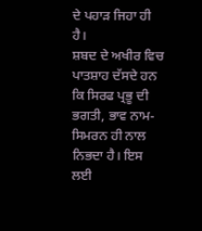ਦੇ ਪਹਾੜ ਜਿਹਾ ਹੀ ਹੈ।
ਸ਼ਬਦ ਦੇ ਅਖੀਰ ਵਿਚ ਪਾਤਸ਼ਾਹ ਦੱਸਦੇ ਹਨ ਕਿ ਸਿਰਫ ਪ੍ਰਭੂ ਦੀ ਭਗਤੀ, ਭਾਵ ਨਾਮ-ਸਿਮਰਨ ਹੀ ਨਾਲ ਨਿਭਦਾ ਹੈ। ਇਸ ਲਈ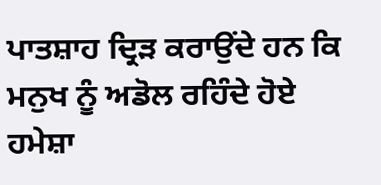ਪਾਤਸ਼ਾਹ ਦ੍ਰਿੜ ਕਰਾਉਂਦੇ ਹਨ ਕਿ ਮਨੁਖ ਨੂੰ ਅਡੋਲ ਰਹਿੰਦੇ ਹੋਏ ਹਮੇਸ਼ਾ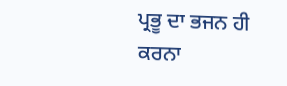ਪ੍ਰਭੂ ਦਾ ਭਜਨ ਹੀ ਕਰਨਾ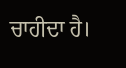ਚਾਹੀਦਾ ਹੈ।